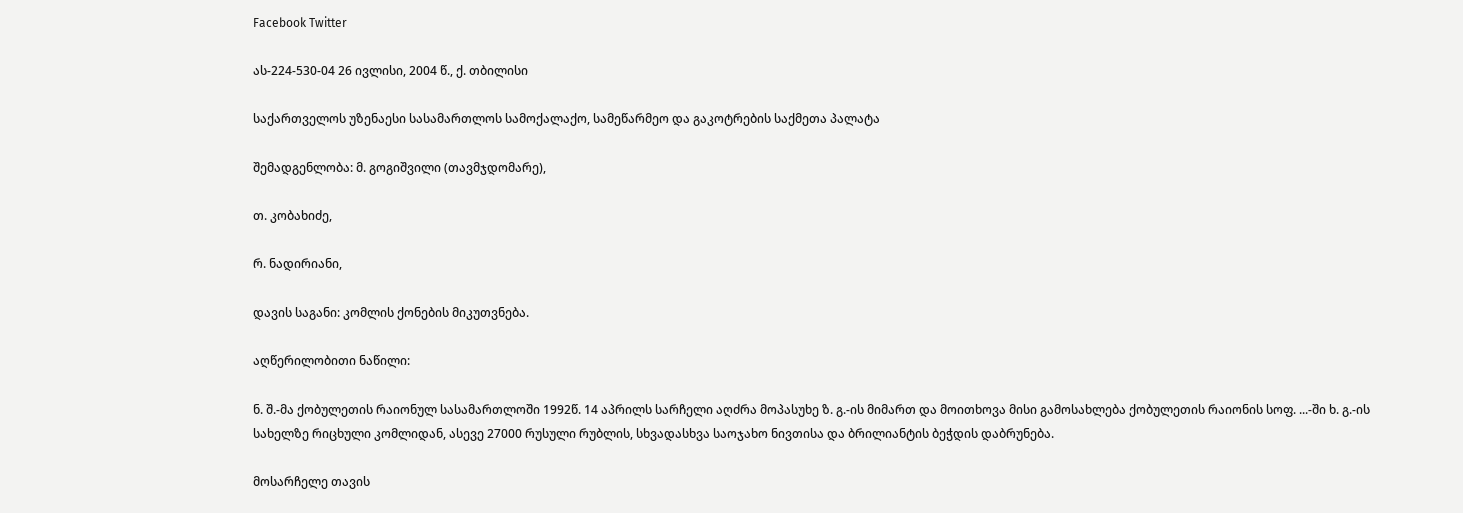Facebook Twitter

ას-224-530-04 26 ივლისი, 2004 წ., ქ. თბილისი

საქართველოს უზენაესი სასამართლოს სამოქალაქო, სამეწარმეო და გაკოტრების საქმეთა პალატა

შემადგენლობა: მ. გოგიშვილი (თავმჯდომარე),

თ. კობახიძე,

რ. ნადირიანი,

დავის საგანი: კომლის ქონების მიკუთვნება.

აღწერილობითი ნაწილი:

ნ. შ.-მა ქობულეთის რაიონულ სასამართლოში 1992წ. 14 აპრილს სარჩელი აღძრა მოპასუხე ზ. გ.-ის მიმართ და მოითხოვა მისი გამოსახლება ქობულეთის რაიონის სოფ. ...-ში ხ. გ.-ის სახელზე რიცხული კომლიდან, ასევე 27000 რუსული რუბლის, სხვადასხვა საოჯახო ნივთისა და ბრილიანტის ბეჭდის დაბრუნება.

მოსარჩელე თავის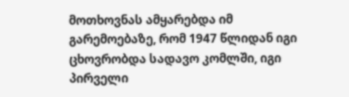მოთხოვნას ამყარებდა იმ გარემოებაზე, რომ 1947 წლიდან იგი ცხოვრობდა სადავო კომლში, იგი პირველი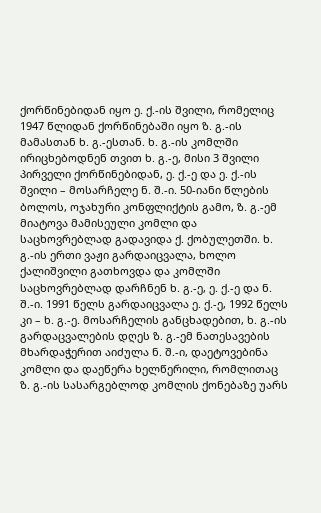ქორწინებიდან იყო ე. ქ.-ის შვილი, რომელიც 1947 წლიდან ქორწინებაში იყო ზ. გ.-ის მამასთან ხ. გ.-ესთან. ხ. გ.-ის კომლში ირიცხებოდნენ თვით ხ. გ.-ე, მისი 3 შვილი პირველი ქორწინებიდან, ე. ქ.-ე და ე. ქ.-ის შვილი – მოსარჩელე ნ. შ.-ი. 50-იანი წლების ბოლოს, ოჯახური კონფლიქტის გამო, ზ. გ.-ემ მიატოვა მამისეული კომლი და საცხოვრებლად გადავიდა ქ. ქობულეთში. ხ. გ.-ის ერთი ვაჟი გარდაიცვალა, ხოლო ქალიშვილი გათხოვდა და კომლში საცხოვრებლად დარჩნენ ხ. გ.-ე, ე. ქ.-ე და ნ. შ.-ი. 1991 წელს გარდაიცვალა ე. ქ.-ე, 1992 წელს კი – ხ. გ.-ე. მოსარჩელის განცხადებით, ხ. გ.-ის გარდაცვალების დღეს ზ. გ.-ემ ნათესავების მხარდაჭერით აიძულა ნ. შ.-ი, დაეტოვებინა კომლი და დაეწერა ხელწერილი, რომლითაც ზ. გ.-ის სასარგებლოდ კომლის ქონებაზე უარს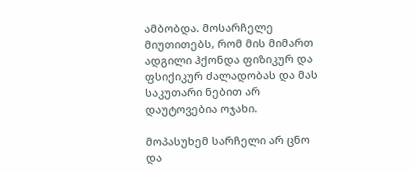ამბობდა. მოსარჩელე მიუთითებს, რომ მის მიმართ ადგილი ჰქონდა ფიზიკურ და ფსიქიკურ ძალადობას და მას საკუთარი ნებით არ დაუტოვებია ოჯახი.

მოპასუხემ სარჩელი არ ცნო და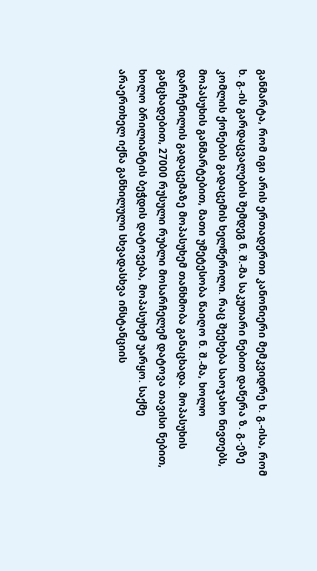განმარტა, რომ იგი არის ერთადერთი კანონიერი მემკვიდრე ხ. გ.-ისა, რომ ხ. გ.-ის გარდაცვალების შემდეგ ნ. შ.-მა საკუთარი ნებით დაწერა ზ. გ.-ეზე კომლის ქონების გადაცემის ხელწერილი. რაც შეეხება საოჯახო ნივთებს, მოპასუხის განმარტებით, მათი უმეტესობა წაიღო ნ. შ.-მა, ხოლო დარჩენილის გადაცემაზე მოპასუხემ თანხმობა განაცხადა. მოპასუხის განცხადებით, 27000 რუსული რუბლი მოსარჩელემ დატოვა თავისი ნებით, ხოლო ბრილიანტის ბეჭდის დატოვება, მოპასუხემ უარყო. საქმე არაერთხელ იქნა განხილული სხვადასხვა ინსტანციის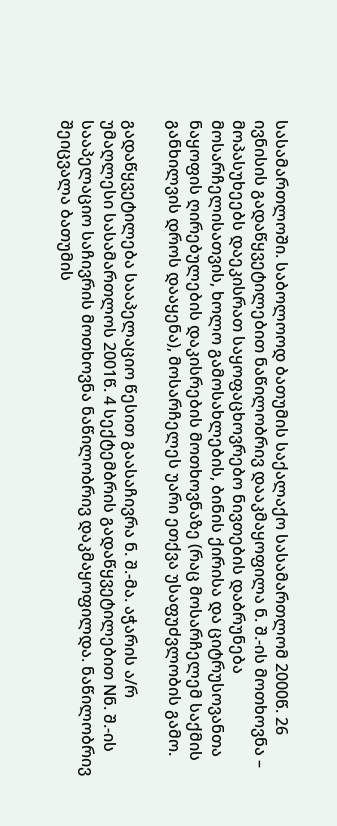სასამართლოში. საბოლოოდ ბათუმის საქალაქო სასამართლომ 2000წ. 26 ივნისის გადაწყვეტილებით ნაწილობრივ დააკმაყოფილა ნ. შ.-ის მოთხოვნა – მოპასუხეებს დაეკისრათ საყოფაცხოვრებო ნივთების დაბრუნება მოსარჩელისათვის, ხოლო გამოსახლების, ბინის ქირისა და ციტრუსოვანთა ნაყოფის ღირებულების დაკისრების მოთხოვნაზე (რაც მოსარჩელემ საქმის განხილვის დროს დააყენა), მოსარჩელეს უარი ეთქვა უსაფუძვლობის გამო.

გადაწყვეტილება სააპელაციო წესით გაასაჩივრა ნ. შ.-მა. აჭარის ა/რ უმაღლესი სასამართლოს 2001წ. 4 სექტემბრის გადაწყვეტილებით Nნ. შ.-ის სააპელაციო საჩივრის მოთხოვნა ნაწილობრივ დაკმაყოფილდა. ნაწილობრივ შეიცვალა ბათუმის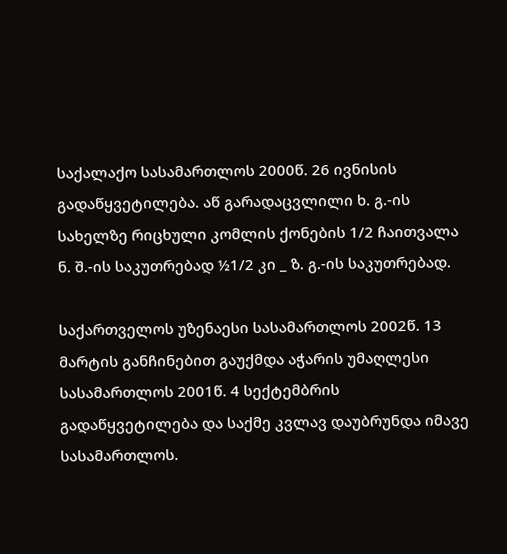საქალაქო სასამართლოს 2000წ. 26 ივნისის გადაწყვეტილება. აწ გარადაცვლილი ხ. გ.-ის სახელზე რიცხული კომლის ქონების 1/2 ჩაითვალა ნ. შ.-ის საკუთრებად ½1/2 კი _ ზ. გ.-ის საკუთრებად.

საქართველოს უზენაესი სასამართლოს 2002წ. 13 მარტის განჩინებით გაუქმდა აჭარის უმაღლესი სასამართლოს 2001წ. 4 სექტემბრის გადაწყვეტილება და საქმე კვლავ დაუბრუნდა იმავე სასამართლოს.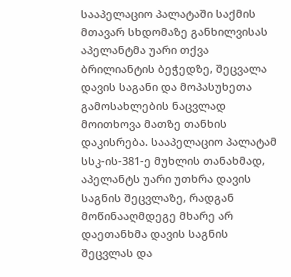სააპელაციო პალატაში საქმის მთავარ სხდომაზე განხილვისას აპელანტმა უარი თქვა ბრილიანტის ბეჭედზე, შეცვალა დავის საგანი და მოპასუხეთა გამოსახლების ნაცვლად მოითხოვა მათზე თანხის დაკისრება. სააპელაციო პალატამ სსკ-ის-381-ე მუხლის თანახმად, აპელანტს უარი უთხრა დავის საგნის შეცვლაზე, რადგან მოწინააღმდეგე მხარე არ დაეთანხმა დავის საგნის შეცვლას და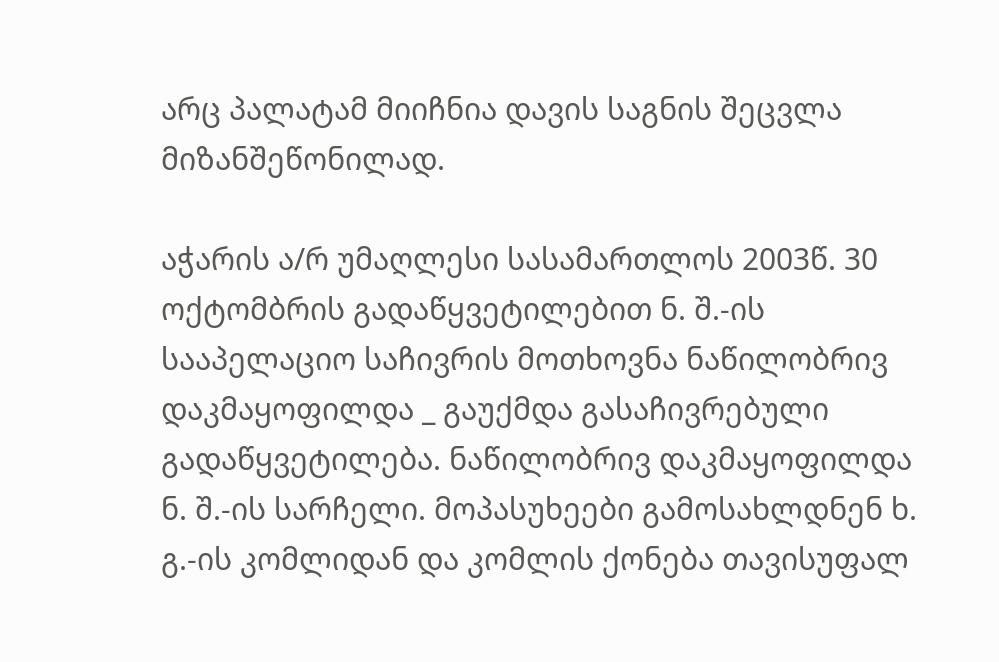არც პალატამ მიიჩნია დავის საგნის შეცვლა მიზანშეწონილად.

აჭარის ა/რ უმაღლესი სასამართლოს 2003წ. 30 ოქტომბრის გადაწყვეტილებით ნ. შ.-ის სააპელაციო საჩივრის მოთხოვნა ნაწილობრივ დაკმაყოფილდა _ გაუქმდა გასაჩივრებული გადაწყვეტილება. ნაწილობრივ დაკმაყოფილდა ნ. შ.-ის სარჩელი. მოპასუხეები გამოსახლდნენ ხ. გ.-ის კომლიდან და კომლის ქონება თავისუფალ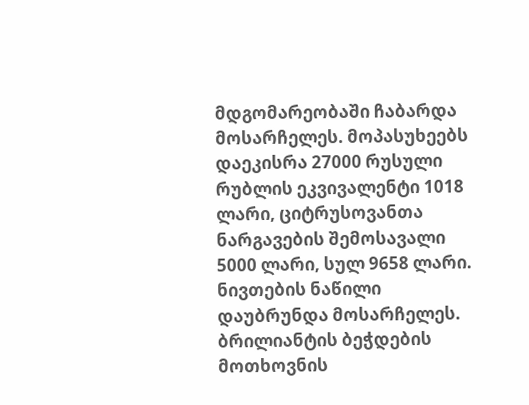მდგომარეობაში ჩაბარდა მოსარჩელეს. მოპასუხეებს დაეკისრა 27000 რუსული რუბლის ეკვივალენტი 1018 ლარი, ციტრუსოვანთა ნარგავების შემოსავალი 5000 ლარი, სულ 9658 ლარი. ნივთების ნაწილი დაუბრუნდა მოსარჩელეს. ბრილიანტის ბეჭდების მოთხოვნის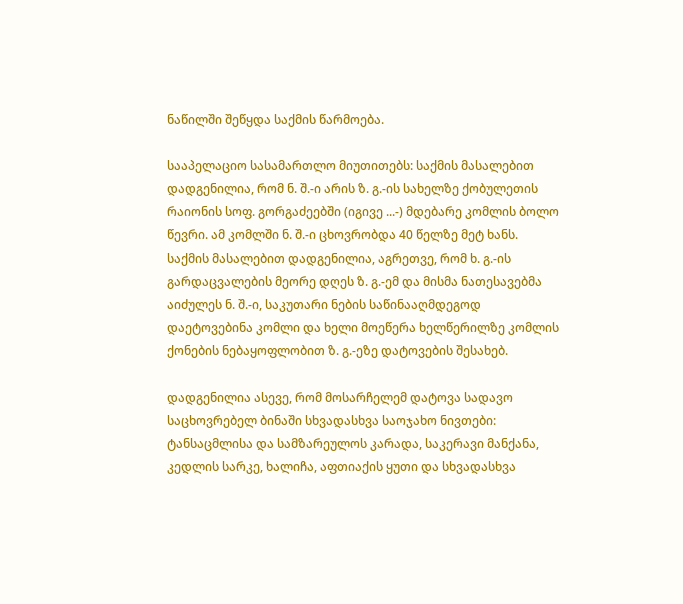ნაწილში შეწყდა საქმის წარმოება.

სააპელაციო სასამართლო მიუთითებს: საქმის მასალებით დადგენილია, რომ ნ. შ.-ი არის ზ. გ.-ის სახელზე ქობულეთის რაიონის სოფ. გორგაძეებში (იგივე ...-) მდებარე კომლის ბოლო წევრი. ამ კომლში ნ. შ.-ი ცხოვრობდა 40 წელზე მეტ ხანს. საქმის მასალებით დადგენილია, აგრეთვე, რომ ხ. გ.-ის გარდაცვალების მეორე დღეს ზ. გ.-ემ და მისმა ნათესავებმა აიძულეს ნ. შ.-ი, საკუთარი ნების საწინააღმდეგოდ დაეტოვებინა კომლი და ხელი მოეწერა ხელწერილზე კომლის ქონების ნებაყოფლობით ზ. გ.-ეზე დატოვების შესახებ.

დადგენილია ასევე, რომ მოსარჩელემ დატოვა სადავო საცხოვრებელ ბინაში სხვადასხვა საოჯახო ნივთები: ტანსაცმლისა და სამზარეულოს კარადა, საკერავი მანქანა, კედლის სარკე, ხალიჩა, აფთიაქის ყუთი და სხვადასხვა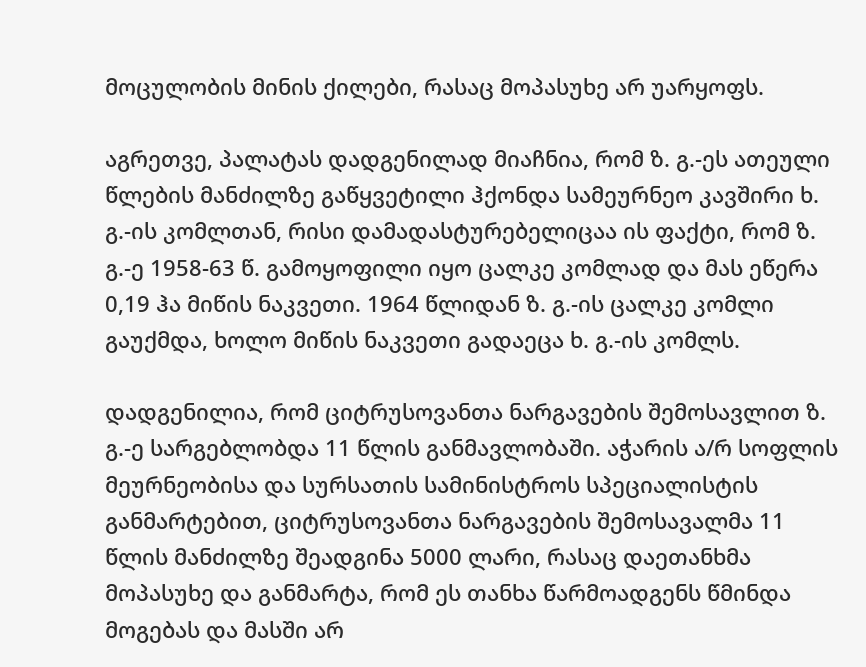მოცულობის მინის ქილები, რასაც მოპასუხე არ უარყოფს.

აგრეთვე, პალატას დადგენილად მიაჩნია, რომ ზ. გ.-ეს ათეული წლების მანძილზე გაწყვეტილი ჰქონდა სამეურნეო კავშირი ხ. გ.-ის კომლთან, რისი დამადასტურებელიცაა ის ფაქტი, რომ ზ. გ.-ე 1958-63 წ. გამოყოფილი იყო ცალკე კომლად და მას ეწერა 0,19 ჰა მიწის ნაკვეთი. 1964 წლიდან ზ. გ.-ის ცალკე კომლი გაუქმდა, ხოლო მიწის ნაკვეთი გადაეცა ხ. გ.-ის კომლს.

დადგენილია, რომ ციტრუსოვანთა ნარგავების შემოსავლით ზ. გ.-ე სარგებლობდა 11 წლის განმავლობაში. აჭარის ა/რ სოფლის მეურნეობისა და სურსათის სამინისტროს სპეციალისტის განმარტებით, ციტრუსოვანთა ნარგავების შემოსავალმა 11 წლის მანძილზე შეადგინა 5000 ლარი, რასაც დაეთანხმა მოპასუხე და განმარტა, რომ ეს თანხა წარმოადგენს წმინდა მოგებას და მასში არ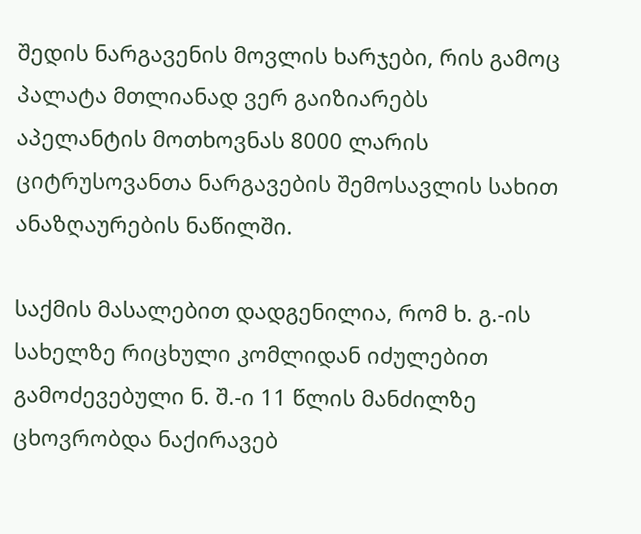შედის ნარგავენის მოვლის ხარჯები, რის გამოც პალატა მთლიანად ვერ გაიზიარებს აპელანტის მოთხოვნას 8000 ლარის ციტრუსოვანთა ნარგავების შემოსავლის სახით ანაზღაურების ნაწილში.

საქმის მასალებით დადგენილია, რომ ხ. გ.-ის სახელზე რიცხული კომლიდან იძულებით გამოძევებული ნ. შ.-ი 11 წლის მანძილზე ცხოვრობდა ნაქირავებ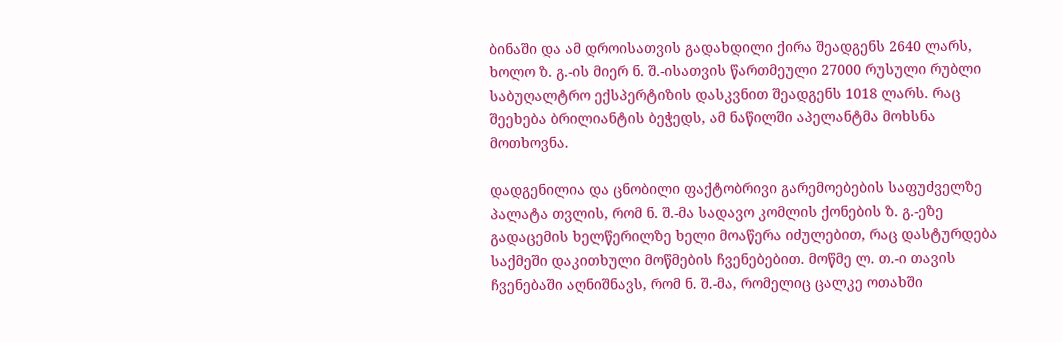ბინაში და ამ დროისათვის გადახდილი ქირა შეადგენს 2640 ლარს, ხოლო ზ. გ.-ის მიერ ნ. შ.-ისათვის წართმეული 27000 რუსული რუბლი საბუღალტრო ექსპერტიზის დასკვნით შეადგენს 1018 ლარს. რაც შეეხება ბრილიანტის ბეჭედს, ამ ნაწილში აპელანტმა მოხსნა მოთხოვნა.

დადგენილია და ცნობილი ფაქტობრივი გარემოებების საფუძველზე პალატა თვლის, რომ ნ. შ.-მა სადავო კომლის ქონების ზ. გ.-ეზე გადაცემის ხელწერილზე ხელი მოაწერა იძულებით, რაც დასტურდება საქმეში დაკითხული მოწმების ჩვენებებით. მოწმე ლ. თ.-ი თავის ჩვენებაში აღნიშნავს, რომ ნ. შ.-მა, რომელიც ცალკე ოთახში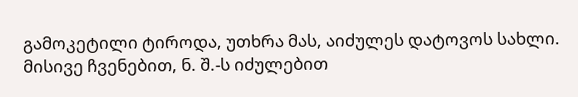გამოკეტილი ტიროდა, უთხრა მას, აიძულეს დატოვოს სახლი. მისივე ჩვენებით, ნ. შ.-ს იძულებით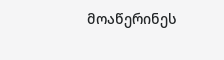მოაწერინეს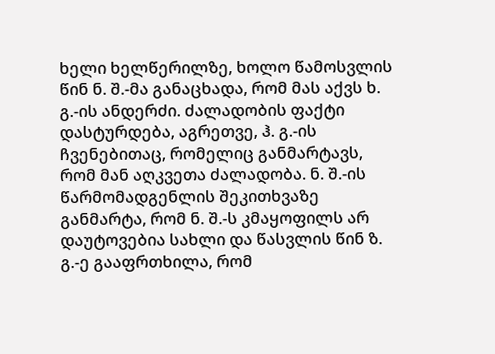ხელი ხელწერილზე, ხოლო წამოსვლის წინ ნ. შ.-მა განაცხადა, რომ მას აქვს ხ. გ.-ის ანდერძი. ძალადობის ფაქტი დასტურდება, აგრეთვე, ჰ. გ.-ის ჩვენებითაც, რომელიც განმარტავს, რომ მან აღკვეთა ძალადობა. ნ. შ.-ის წარმომადგენლის შეკითხვაზე განმარტა, რომ ნ. შ.-ს კმაყოფილს არ დაუტოვებია სახლი და წასვლის წინ ზ. გ.-ე გააფრთხილა, რომ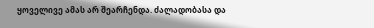ყოველივე ამას არ შეარჩენდა. ძალადობასა და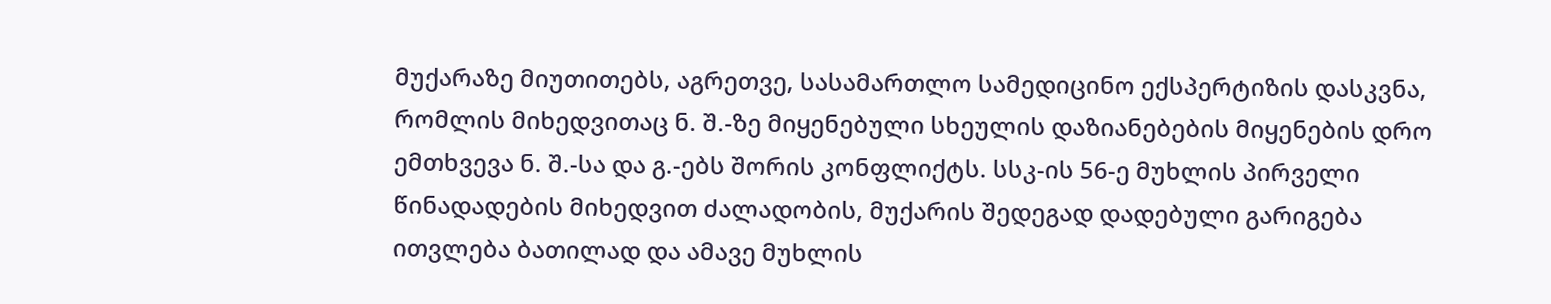მუქარაზე მიუთითებს, აგრეთვე, სასამართლო სამედიცინო ექსპერტიზის დასკვნა, რომლის მიხედვითაც ნ. შ.-ზე მიყენებული სხეულის დაზიანებების მიყენების დრო ემთხვევა ნ. შ.-სა და გ.-ებს შორის კონფლიქტს. სსკ-ის 56-ე მუხლის პირველი წინადადების მიხედვით ძალადობის, მუქარის შედეგად დადებული გარიგება ითვლება ბათილად და ამავე მუხლის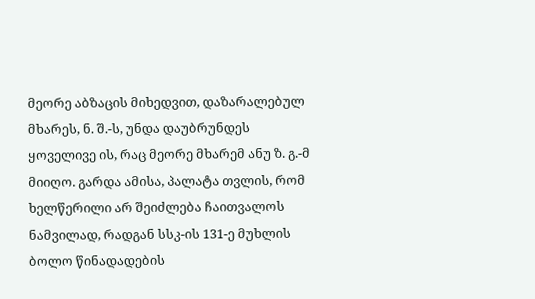მეორე აბზაცის მიხედვით, დაზარალებულ მხარეს, ნ. შ.-ს, უნდა დაუბრუნდეს ყოველივე ის, რაც მეორე მხარემ ანუ ზ. გ.-მ მიიღო. გარდა ამისა, პალატა თვლის, რომ ხელწერილი არ შეიძლება ჩაითვალოს ნამვილად, რადგან სსკ-ის 131-ე მუხლის ბოლო წინადადების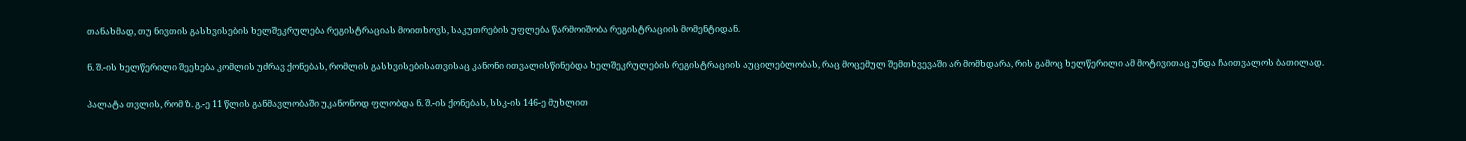თანახმად, თუ ნივთის გასხვისების ხელშეკრულება რეგისტრაციას მოითხოვს, საკუთრების უფლება წარმოიშობა რეგისტრაციის მომენტიდან.

ნ. შ.-ის ხელწერილი შეეხება კომლის უძრავ ქონებას, რომლის გასხვისებისათვისაც კანონი ითვალისწინებდა ხელშეკრულების რეგისტრაციის აუცილებლობას, რაც მოცემულ შემთხვევაში არ მომხდარა, რის გამოც ხელწერილი ამ მოტივითაც უნდა ჩაითვალოს ბათილად.

პალატა თვლის, რომ ზ. გ.-ე 11 წლის განმავლობაში უკანონოდ ფლობდა ნ. შ.-ის ქონებას, სსკ-ის 146-ე მუხლით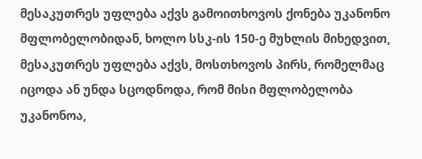მესაკუთრეს უფლება აქვს გამოითხოვოს ქონება უკანონო მფლობელობიდან, ხოლო სსკ-ის 150-ე მუხლის მიხედვით, მესაკუთრეს უფლება აქვს, მოსთხოვოს პირს, რომელმაც იცოდა ან უნდა სცოდნოდა, რომ მისი მფლობელობა უკანონოა,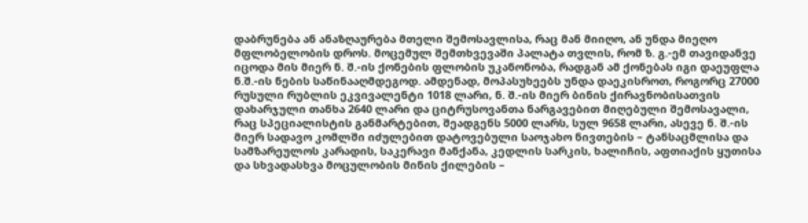დაბრუნება ან ანაზღაურება მთელი შემოსავლისა, რაც მან მიიღო, ან უნდა მიეღო მფლობელობის დროს. მოცემულ შემთხვევაში პალატა თვლის, რომ ზ. გ.-ემ თავიდანვე იცოდა მის მიერ ნ. შ.-ის ქონების ფლობის უკანონობა, რადგან ამ ქონებას იგი დაეუფლა ნ.შ.-ის ნების საწინააღმდეგოდ. ამდენად, მოპასუხეებს უნდა დაეკისროთ, როგორც 27000 რუსული რუბლის ეკვივალენტი 1018 ლარი, ნ. შ.-ის მიერ ბინის ქირავნობისათვის დახარჯული თანხა 2640 ლარი და ციტრუსოვანთა ნარგავებით მიღებული შემოსავალი, რაც სპეციალისტის განმარტებით, შეადგენს 5000 ლარს, სულ 9658 ლარი, ასევე ნ. შ.-ის მიერ სადავო კომლში იძულებით დატოვებული საოჯახო ნივთების – ტანსაცმლისა და სამზარეულოს კარადის, საკერავი მანქანა, კედლის სარკის, ხალიჩის, აფთიაქის ყუთისა და სხვადასხვა მოცულობის მინის ქილების –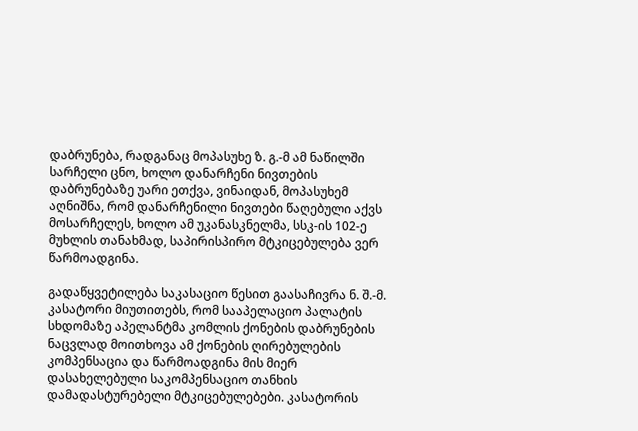დაბრუნება, რადგანაც მოპასუხე ზ. გ.-მ ამ ნაწილში სარჩელი ცნო, ხოლო დანარჩენი ნივთების დაბრუნებაზე უარი ეთქვა, ვინაიდან, მოპასუხემ აღნიშნა, რომ დანარჩენილი ნივთები წაღებული აქვს მოსარჩელეს, ხოლო ამ უკანასკნელმა, სსკ-ის 102-ე მუხლის თანახმად, საპირისპირო მტკიცებულება ვერ წარმოადგინა.

გადაწყვეტილება საკასაციო წესით გაასაჩივრა ნ. შ.-მ. კასატორი მიუთითებს, რომ სააპელაციო პალატის სხდომაზე აპელანტმა კომლის ქონების დაბრუნების ნაცვლად მოითხოვა ამ ქონების ღირებულების კომპენსაცია და წარმოადგინა მის მიერ დასახელებული საკომპენსაციო თანხის დამადასტურებელი მტკიცებულებები. კასატორის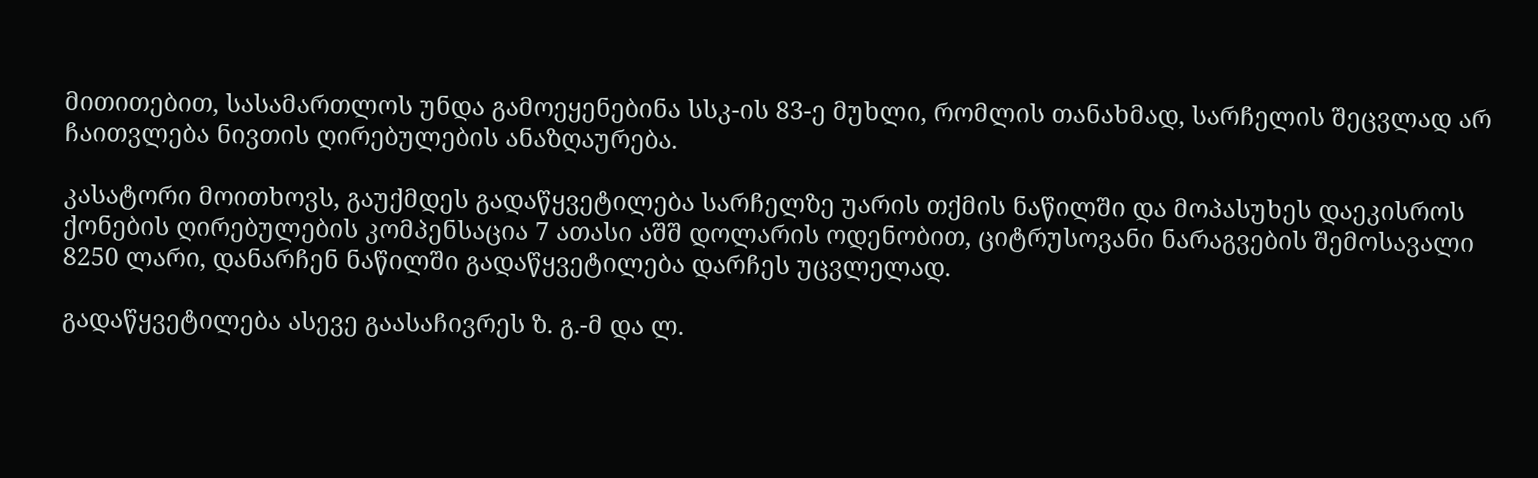მითითებით, სასამართლოს უნდა გამოეყენებინა სსკ-ის 83-ე მუხლი, რომლის თანახმად, სარჩელის შეცვლად არ ჩაითვლება ნივთის ღირებულების ანაზღაურება.

კასატორი მოითხოვს, გაუქმდეს გადაწყვეტილება სარჩელზე უარის თქმის ნაწილში და მოპასუხეს დაეკისროს ქონების ღირებულების კომპენსაცია 7 ათასი აშშ დოლარის ოდენობით, ციტრუსოვანი ნარაგვების შემოსავალი 8250 ლარი, დანარჩენ ნაწილში გადაწყვეტილება დარჩეს უცვლელად.

გადაწყვეტილება ასევე გაასაჩივრეს ზ. გ.-მ და ლ.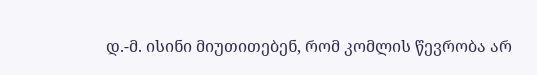დ.-მ. ისინი მიუთითებენ, რომ კომლის წევრობა არ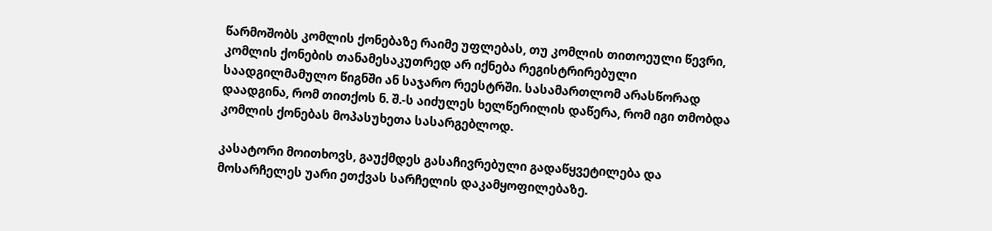წარმოშობს კომლის ქონებაზე რაიმე უფლებას, თუ კომლის თითოეული წევრი, კომლის ქონების თანამესაკუთრედ არ იქნება რეგისტრირებული საადგილმამულო წიგნში ან საჯარო რეესტრში. სასამართლომ არასწორად დაადგინა, რომ თითქოს ნ. შ.-ს აიძულეს ხელწერილის დაწერა, რომ იგი თმობდა კომლის ქონებას მოპასუხეთა სასარგებლოდ.

კასატორი მოითხოვს, გაუქმდეს გასაჩივრებული გადაწყვეტილება და მოსარჩელეს უარი ეთქვას სარჩელის დაკამყოფილებაზე.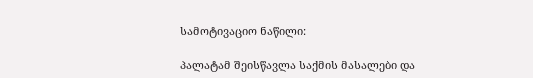სამოტივაციო ნაწილი:

პალატამ შეისწავლა საქმის მასალები და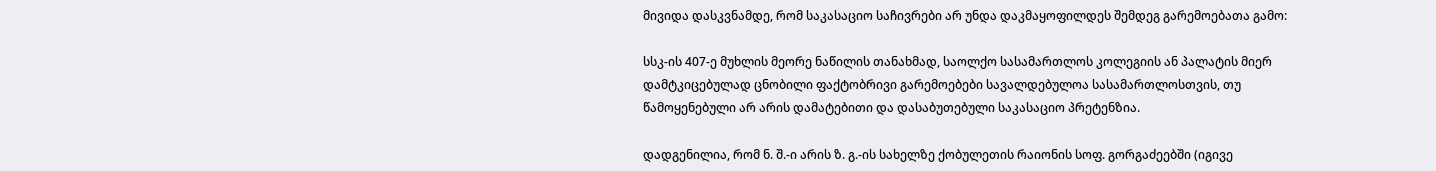მივიდა დასკვნამდე, რომ საკასაციო საჩივრები არ უნდა დაკმაყოფილდეს შემდეგ გარემოებათა გამო:

სსკ-ის 407-ე მუხლის მეორე ნაწილის თანახმად, საოლქო სასამართლოს კოლეგიის ან პალატის მიერ დამტკიცებულად ცნობილი ფაქტობრივი გარემოებები სავალდებულოა სასამართლოსთვის, თუ წამოყენებული არ არის დამატებითი და დასაბუთებული საკასაციო პრეტენზია.

დადგენილია, რომ ნ. შ.-ი არის ზ. გ.-ის სახელზე ქობულეთის რაიონის სოფ. გორგაძეებში (იგივე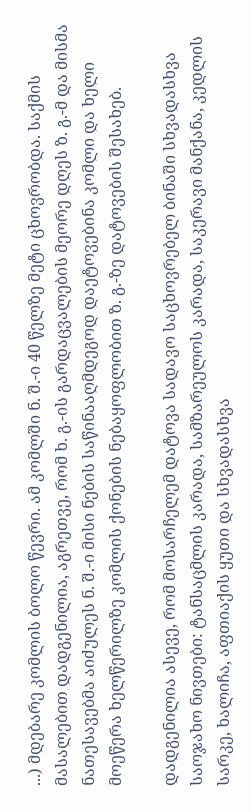...) მდებარე კომლის ბოლო წევრი. ამ კომლში ნ. შ.-ი 40 წელზე მეტი ცხოვრობდა. საქმის მასალებით დადგენილია, აგრეთვე, რომ ხ. გ.-ის გარდაცვალების მეორე დღეს ზ. გ.-მ და მისმა ნათესავებმა აიძულეს ნ. შ.-ი მისი ნების საწინააღმდეგოდ დაეტოვებინა კომლი და ხელი მოეწერა ხელწერილზე კომლის ქონების ნებაყოფლობით ზ. გ.-ზე დატოვების შესახებ.

დადგენილია ასევე, რომ მოსარჩელემ დატოვა სადავო საცხოვრებელ ბინაში სხვადასხვა საოჯახო ნივთები: ტანსაცმლის კარადა, სამზარეულოს კარადა, საკერავი მანქანა, კედლის სარკე, ხალიჩა, აფთიაქის ყუთი და სხვადასხვა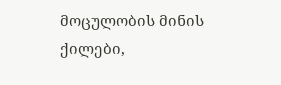მოცულობის მინის ქილები,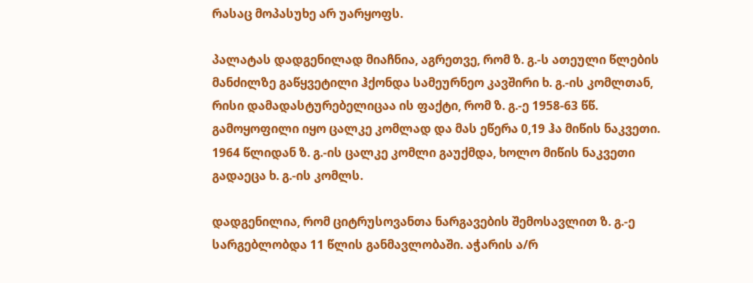რასაც მოპასუხე არ უარყოფს.

პალატას დადგენილად მიაჩნია, აგრეთვე, რომ ზ. გ.-ს ათეული წლების მანძილზე გაწყვეტილი ჰქონდა სამეურნეო კავშირი ხ. გ.-ის კომლთან, რისი დამადასტურებელიცაა ის ფაქტი, რომ ზ. გ.-ე 1958-63 წწ. გამოყოფილი იყო ცალკე კომლად და მას ეწერა 0,19 ჰა მიწის ნაკვეთი. 1964 წლიდან ზ. გ.-ის ცალკე კომლი გაუქმდა, ხოლო მიწის ნაკვეთი გადაეცა ხ. გ.-ის კომლს.

დადგენილია, რომ ციტრუსოვანთა ნარგავების შემოსავლით ზ. გ.-ე სარგებლობდა 11 წლის განმავლობაში. აჭარის ა/რ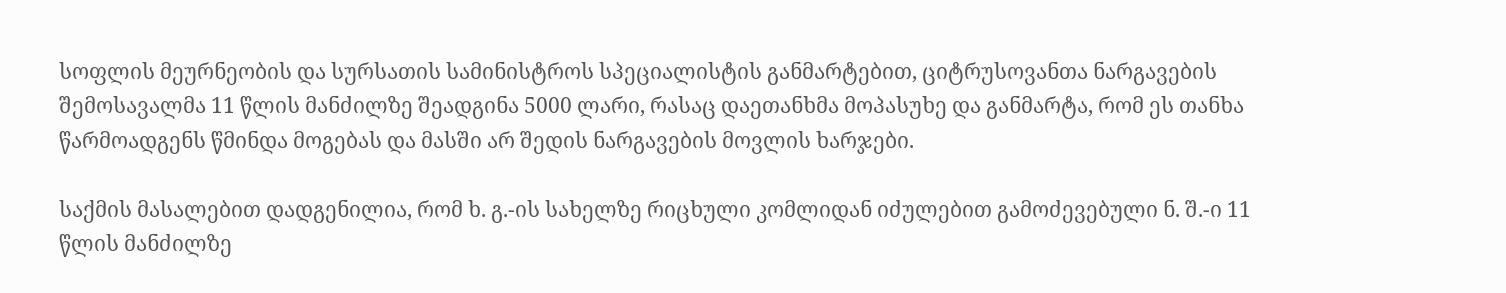სოფლის მეურნეობის და სურსათის სამინისტროს სპეციალისტის განმარტებით, ციტრუსოვანთა ნარგავების შემოსავალმა 11 წლის მანძილზე შეადგინა 5000 ლარი, რასაც დაეთანხმა მოპასუხე და განმარტა, რომ ეს თანხა წარმოადგენს წმინდა მოგებას და მასში არ შედის ნარგავების მოვლის ხარჯები.

საქმის მასალებით დადგენილია, რომ ხ. გ.-ის სახელზე რიცხული კომლიდან იძულებით გამოძევებული ნ. შ.-ი 11 წლის მანძილზე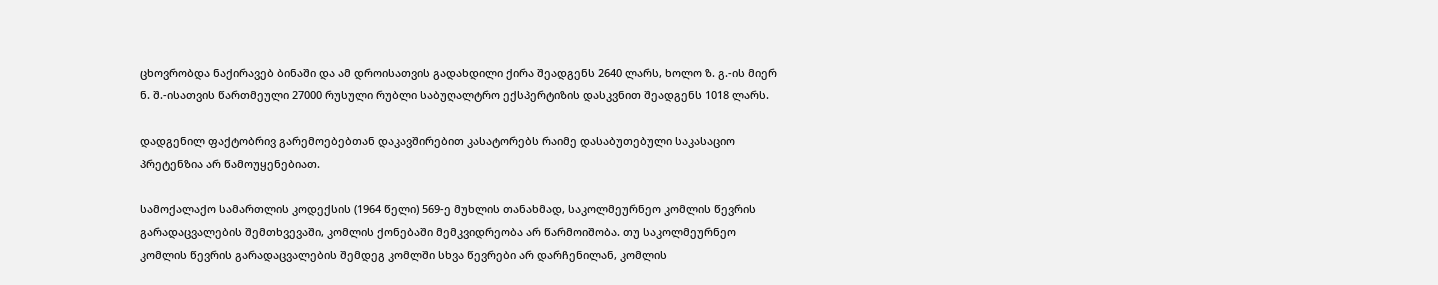ცხოვრობდა ნაქირავებ ბინაში და ამ დროისათვის გადახდილი ქირა შეადგენს 2640 ლარს, ხოლო ზ. გ.-ის მიერ ნ. შ.-ისათვის წართმეული 27000 რუსული რუბლი საბუღალტრო ექსპერტიზის დასკვნით შეადგენს 1018 ლარს.

დადგენილ ფაქტობრივ გარემოებებთან დაკავშირებით კასატორებს რაიმე დასაბუთებული საკასაციო პრეტენზია არ წამოუყენებიათ.

სამოქალაქო სამართლის კოდექსის (1964 წელი) 569-ე მუხლის თანახმად, საკოლმეურნეო კომლის წევრის გარადაცვალების შემთხვევაში, კომლის ქონებაში მემკვიდრეობა არ წარმოიშობა. თუ საკოლმეურნეო კომლის წევრის გარადაცვალების შემდეგ კომლში სხვა წევრები არ დარჩენილან, კომლის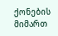ქონების მიმართ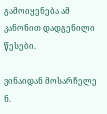გამოიყენება ამ კანონით დადგენილი წესები.

ვინაიდან მოსარჩელე ნ.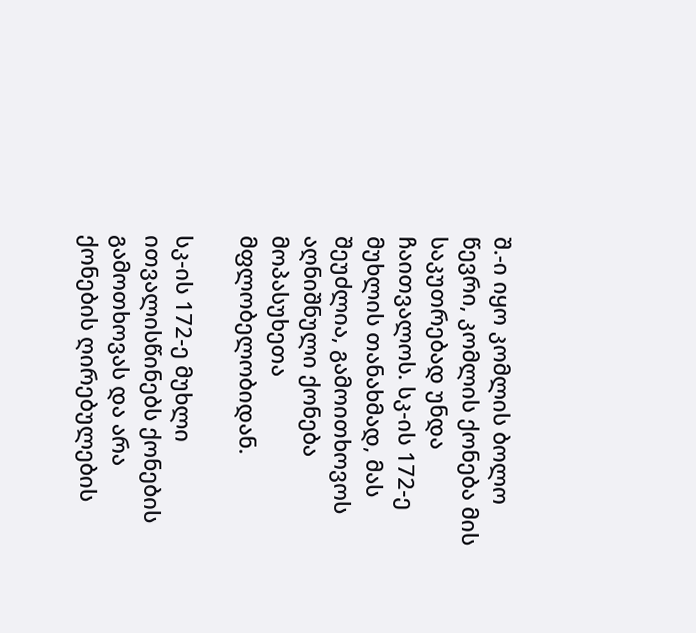შ.-ი იყო კომლის ბოლო წევრი, კომლის ქონება მის საკუთრებად უნდა ჩაითვალოს. სკ-ის 172-ე მუხლის თანახმად, მას შეუძლია, გამოითხოვოს აღნიშნული ქონება მოპასუხეთა მფლობელობიდან.

სკ-ის 172-ე მუხლი ითვალისწინებს ქონების გამოთხოვას და არა ქონების ღირებულების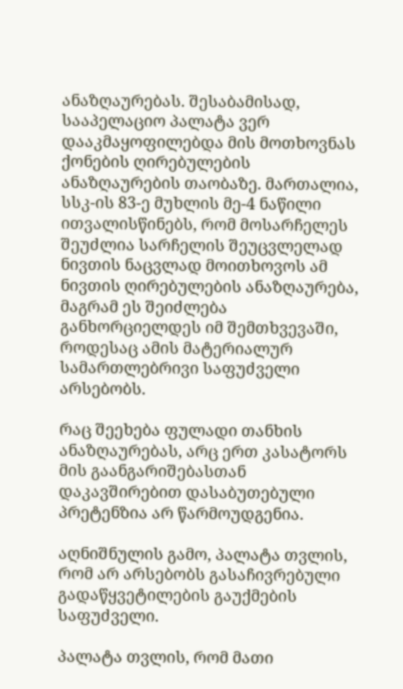ანაზღაურებას. შესაბამისად, სააპელაციო პალატა ვერ დააკმაყოფილებდა მის მოთხოვნას ქონების ღირებულების ანაზღაურების თაობაზე. მართალია, სსკ-ის 83-ე მუხლის მე-4 ნაწილი ითვალისწინებს, რომ მოსარჩელეს შეუძლია სარჩელის შეუცვლელად ნივთის ნაცვლად მოითხოვოს ამ ნივთის ღირებულების ანაზღაურება, მაგრამ ეს შეიძლება განხორციელდეს იმ შემთხვევაში, როდესაც ამის მატერიალურ სამართლებრივი საფუძველი არსებობს.

რაც შეეხება ფულადი თანხის ანაზღაურებას, არც ერთ კასატორს მის გაანგარიშებასთან დაკავშირებით დასაბუთებული პრეტენზია არ წარმოუდგენია.

აღნიშნულის გამო, პალატა თვლის, რომ არ არსებობს გასაჩივრებული გადაწყვეტილების გაუქმების საფუძველი.

პალატა თვლის, რომ მათი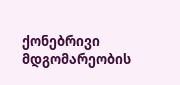ქონებრივი მდგომარეობის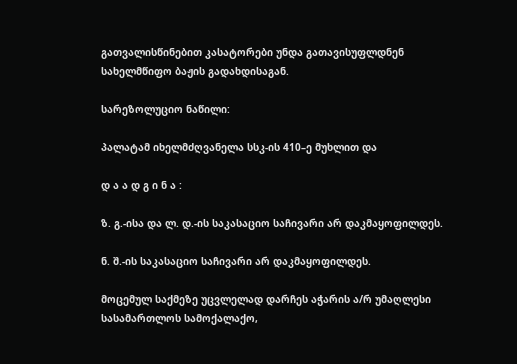გათვალისწინებით კასატორები უნდა გათავისუფლდნენ სახელმწიფო ბაჟის გადახდისაგან.

სარეზოლუციო ნაწილი:

პალატამ იხელმძღვანელა სსკ-ის 410–ე მუხლით და

დ ა ა დ გ ი ნ ა :

ზ. გ.-ისა და ლ. დ.-ის საკასაციო საჩივარი არ დაკმაყოფილდეს.

ნ. შ.-ის საკასაციო საჩივარი არ დაკმაყოფილდეს.

მოცემულ საქმეზე უცვლელად დარჩეს აჭარის ა/რ უმაღლესი სასამართლოს სამოქალაქო,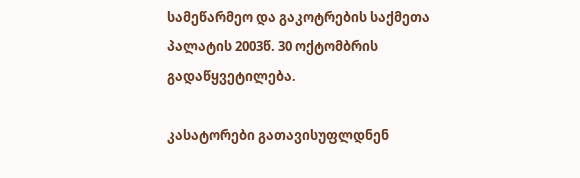სამეწარმეო და გაკოტრების საქმეთა პალატის 2003წ. 30 ოქტომბრის გადაწყვეტილება.

კასატორები გათავისუფლდნენ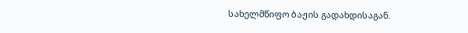სახელმწიფო ბაჟის გადახდისაგან.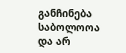განჩინება საბოლოოა და არ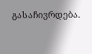გასაჩივრდება.